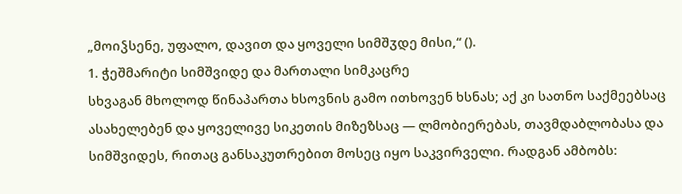„მოიჴსენე, უფალო, დავით და ყოველი სიმშჳდე მისი,“ ().
1. ჭეშმარიტი სიმშვიდე და მართალი სიმკაცრე
სხვაგან მხოლოდ წინაპართა ხსოვნის გამო ითხოვენ ხსნას; აქ კი სათნო საქმეებსაც ასახელებენ და ყოველივე სიკეთის მიზეზსაც — ლმობიერებას, თავმდაბლობასა და სიმშვიდეს, რითაც განსაკუთრებით მოსეც იყო საკვირველი. რადგან ამბობს: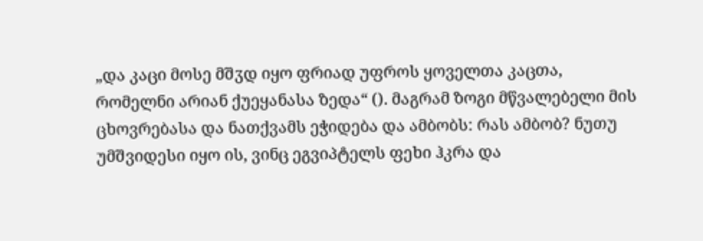„და კაცი მოსე მშჳდ იყო ფრიად უფროს ყოველთა კაცთა, რომელნი არიან ქუეყანასა ზედა“ (). მაგრამ ზოგი მწვალებელი მის ცხოვრებასა და ნათქვამს ეჭიდება და ამბობს: რას ამბობ? ნუთუ უმშვიდესი იყო ის, ვინც ეგვიპტელს ფეხი ჰკრა და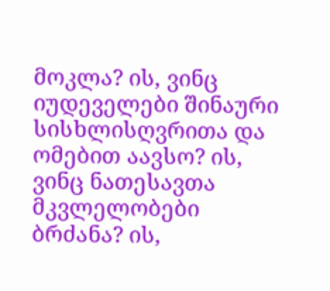მოკლა? ის, ვინც იუდეველები შინაური სისხლისღვრითა და ომებით აავსო? ის, ვინც ნათესავთა მკვლელობები ბრძანა? ის,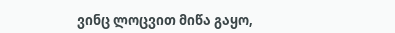ვინც ლოცვით მიწა გაყო,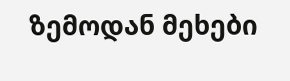ზემოდან მეხები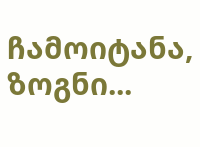ჩამოიტანა, ზოგნი...